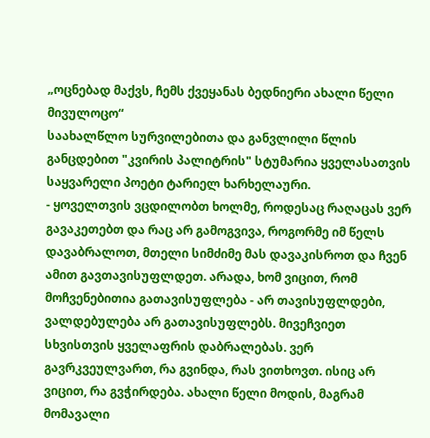„ოცნებად მაქვს, ჩემს ქვეყანას ბედნიერი ახალი წელი მივულოცო“
საახალწლო სურვილებითა და განვლილი წლის განცდებით "კვირის პალიტრის" სტუმარია ყველასათვის საყვარელი პოეტი ტარიელ ხარხელაური.
- ყოველთვის ვცდილობთ ხოლმე, როდესაც რაღაცას ვერ გავაკეთებთ და რაც არ გამოგვივა, როგორმე იმ წელს დავაბრალოთ, მთელი სიმძიმე მას დავაკისროთ და ჩვენ ამით გავთავისუფლდეთ. არადა, ხომ ვიცით, რომ მოჩვენებითია გათავისუფლება - არ თავისუფლდები, ვალდებულება არ გათავისუფლებს. მივეჩვიეთ სხვისთვის ყველაფრის დაბრალებას. ვერ გავრკვეულვართ, რა გვინდა, რას ვითხოვთ. ისიც არ ვიცით, რა გვჭირდება. ახალი წელი მოდის, მაგრამ მომავალი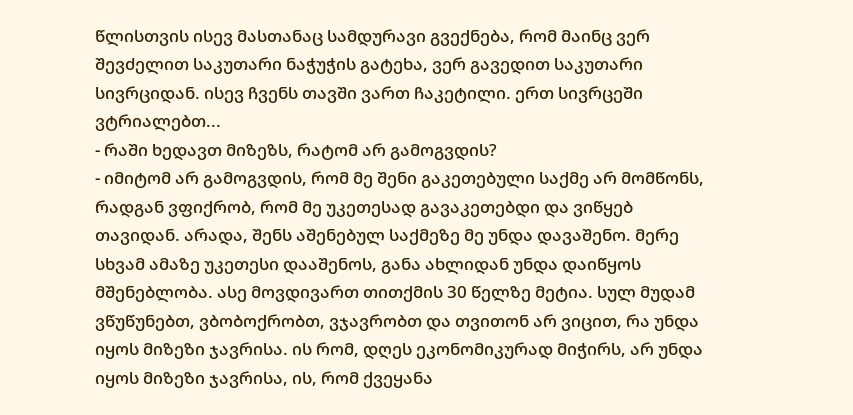წლისთვის ისევ მასთანაც სამდურავი გვექნება, რომ მაინც ვერ შევძელით საკუთარი ნაჭუჭის გატეხა, ვერ გავედით საკუთარი სივრციდან. ისევ ჩვენს თავში ვართ ჩაკეტილი. ერთ სივრცეში ვტრიალებთ...
- რაში ხედავთ მიზეზს, რატომ არ გამოგვდის?
- იმიტომ არ გამოგვდის, რომ მე შენი გაკეთებული საქმე არ მომწონს, რადგან ვფიქრობ, რომ მე უკეთესად გავაკეთებდი და ვიწყებ თავიდან. არადა, შენს აშენებულ საქმეზე მე უნდა დავაშენო. მერე სხვამ ამაზე უკეთესი დააშენოს, განა ახლიდან უნდა დაიწყოს მშენებლობა. ასე მოვდივართ თითქმის 30 წელზე მეტია. სულ მუდამ ვწუწუნებთ, ვბობოქრობთ, ვჯავრობთ და თვითონ არ ვიცით, რა უნდა იყოს მიზეზი ჯავრისა. ის რომ, დღეს ეკონომიკურად მიჭირს, არ უნდა იყოს მიზეზი ჯავრისა, ის, რომ ქვეყანა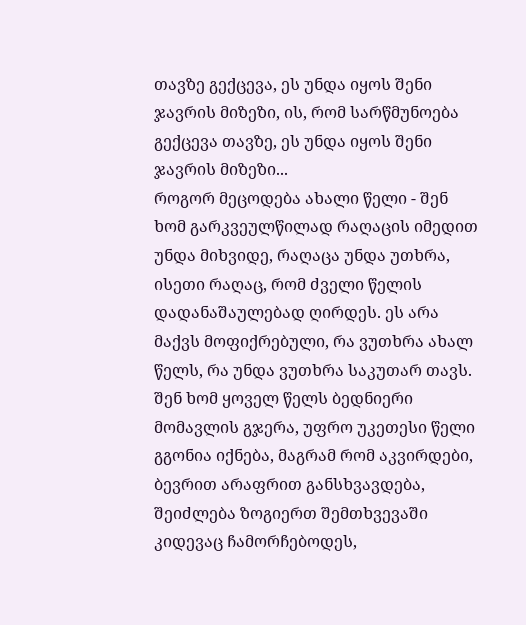თავზე გექცევა, ეს უნდა იყოს შენი ჯავრის მიზეზი, ის, რომ სარწმუნოება გექცევა თავზე, ეს უნდა იყოს შენი ჯავრის მიზეზი...
როგორ მეცოდება ახალი წელი - შენ ხომ გარკვეულწილად რაღაცის იმედით უნდა მიხვიდე, რაღაცა უნდა უთხრა, ისეთი რაღაც, რომ ძველი წელის დადანაშაულებად ღირდეს. ეს არა მაქვს მოფიქრებული, რა ვუთხრა ახალ წელს, რა უნდა ვუთხრა საკუთარ თავს. შენ ხომ ყოველ წელს ბედნიერი მომავლის გჯერა, უფრო უკეთესი წელი გგონია იქნება, მაგრამ რომ აკვირდები, ბევრით არაფრით განსხვავდება, შეიძლება ზოგიერთ შემთხვევაში კიდევაც ჩამორჩებოდეს,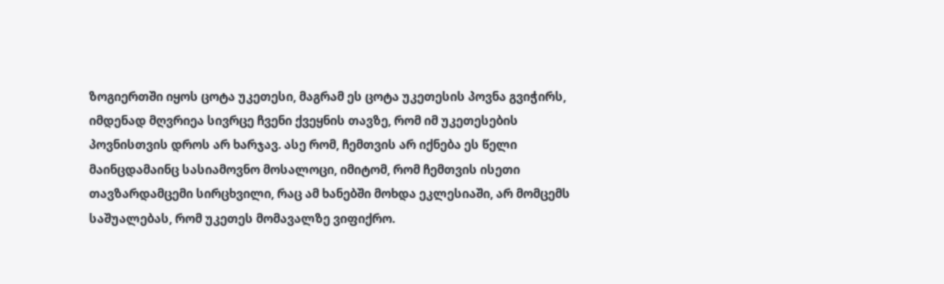ზოგიერთში იყოს ცოტა უკეთესი, მაგრამ ეს ცოტა უკეთესის პოვნა გვიჭირს, იმდენად მღვრიეა სივრცე ჩვენი ქვეყნის თავზე, რომ იმ უკეთესების პოვნისთვის დროს არ ხარჯავ. ასე რომ, ჩემთვის არ იქნება ეს წელი მაინცდამაინც სასიამოვნო მოსალოცი, იმიტომ, რომ ჩემთვის ისეთი თავზარდამცემი სირცხვილი, რაც ამ ხანებში მოხდა ეკლესიაში, არ მომცემს საშუალებას, რომ უკეთეს მომავალზე ვიფიქრო.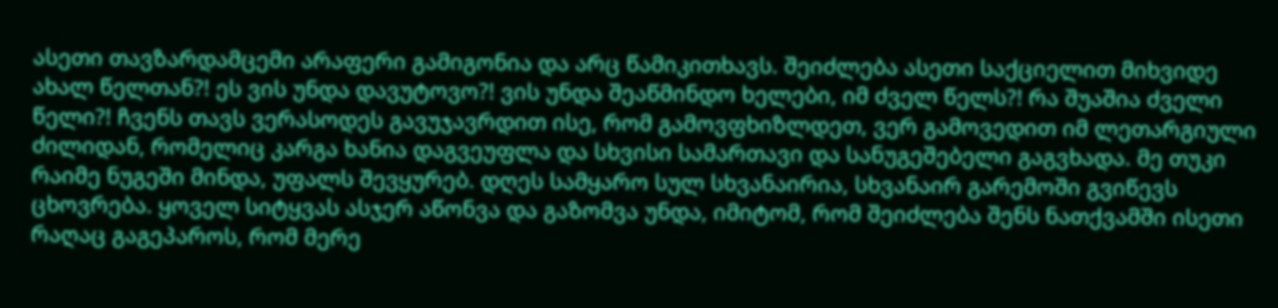ასეთი თავზარდამცემი არაფერი გამიგონია და არც წამიკითხავს. შეიძლება ასეთი საქციელით მიხვიდე ახალ წელთან?! ეს ვის უნდა დავუტოვო?! ვის უნდა შეაწმინდო ხელები, იმ ძველ წელს?! რა შუაშია ძველი წელი?! ჩვენს თავს ვერასოდეს გავუჯავრდით ისე, რომ გამოვფხიზლდეთ, ვერ გამოვედით იმ ლეთარგიული ძილიდან, რომელიც კარგა ხანია დაგვეუფლა და სხვისი სამართავი და სანუგეშებელი გაგვხადა. მე თუკი რაიმე ნუგეში მინდა, უფალს შევყურებ. დღეს სამყარო სულ სხვანაირია, სხვანაირ გარემოში გვიწევს ცხოვრება. ყოველ სიტყვას ასჯერ აწონვა და გაზომვა უნდა, იმიტომ, რომ შეიძლება შენს ნათქვამში ისეთი რაღაც გაგეპაროს, რომ მერე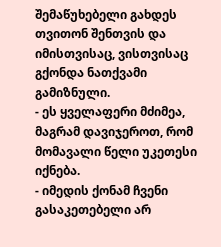შემაწუხებელი გახდეს თვითონ შენთვის და იმისთვისაც, ვისთვისაც გქონდა ნათქვამი გამიზნული.
- ეს ყველაფერი მძიმეა, მაგრამ დავიჯეროთ, რომ მომავალი წელი უკეთესი იქნება.
- იმედის ქონამ ჩვენი გასაკეთებელი არ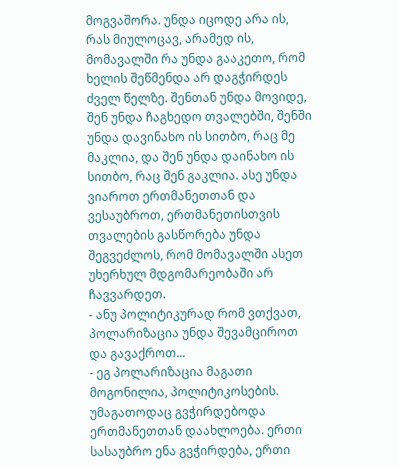მოგვაშორა. უნდა იცოდე არა ის, რას მიულოცავ, არამედ ის, მომავალში რა უნდა გააკეთო, რომ ხელის შეწმენდა არ დაგჭირდეს ძველ წელზე. შენთან უნდა მოვიდე, შენ უნდა ჩაგხედო თვალებში, შენში უნდა დავინახო ის სითბო, რაც მე მაკლია, და შენ უნდა დაინახო ის სითბო, რაც შენ გაკლია. ასე უნდა ვიაროთ ერთმანეთთან და ვესაუბროთ, ერთმანეთისთვის თვალების გასწორება უნდა შეგვეძლოს, რომ მომავალში ასეთ უხერხულ მდგომარეობაში არ ჩავვარდეთ.
- ანუ პოლიტიკურად რომ ვთქვათ, პოლარიზაცია უნდა შევამციროთ და გავაქროთ...
- ეგ პოლარიზაცია მაგათი მოგონილია, პოლიტიკოსების. უმაგათოდაც გვჭირდებოდა ერთმანეთთან დაახლოება. ერთი სასაუბრო ენა გვჭირდება, ერთი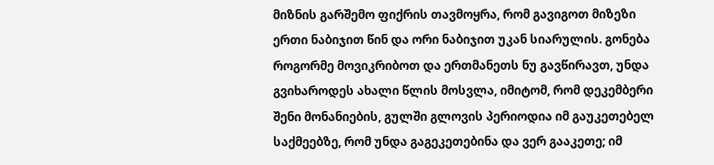მიზნის გარშემო ფიქრის თავმოყრა, რომ გავიგოთ მიზეზი ერთი ნაბიჯით წინ და ორი ნაბიჯით უკან სიარულის. გონება როგორმე მოვიკრიბოთ და ერთმანეთს ნუ გავწირავთ, უნდა გვიხაროდეს ახალი წლის მოსვლა, იმიტომ, რომ დეკემბერი შენი მონანიების, გულში გლოვის პერიოდია იმ გაუკეთებელ საქმეებზე, რომ უნდა გაგეკეთებინა და ვერ გააკეთე; იმ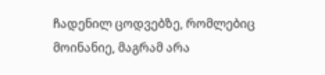ჩადენილ ცოდვებზე, რომლებიც მოინანიე, მაგრამ არა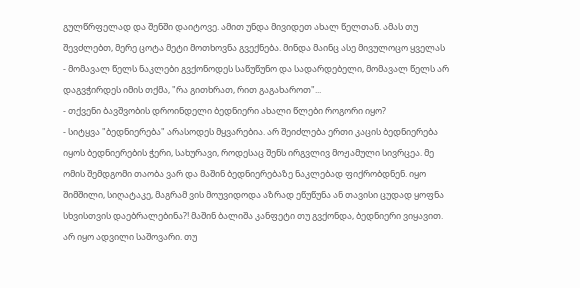გულწრფელად და შენში დაიტოვე. ამით უნდა მივიდეთ ახალ წელთან. ამას თუ შევძლებთ, მერე ცოტა მეტი მოთხოვნა გვექნება. მინდა მაინც ასე მივულოცო ყველას - მომავალ წელს ნაკლები გვქონოდეს საწუწუნო და სადარდებელი, მომავალ წელს არ დაგვჭირდეს იმის თქმა, "რა გითხრათ, რით გაგახაროთ"...
- თქვენი ბავშვობის დროინდელი ბედნიერი ახალი წლები როგორი იყო?
- სიტყვა "ბედნიერება" არასოდეს მყვარებია. არ შეიძლება ერთი კაცის ბედნიერება იყოს ბედნიერების ჭერი, სახურავი, როდესაც შენს ირგვლივ მოჟამული სივრცეა. მე ომის შემდგომი თაობა ვარ და მაშინ ბედნიერებაზე ნაკლებად ფიქრობდნენ. იყო შიმშილი, სიღატაკე, მაგრამ ვის მოუვიდოდა აზრად ეწუწუნა ან თავისი ცუდად ყოფნა სხვისთვის დაებრალებინა?! მაშინ ბალიშა კანფეტი თუ გვქონდა, ბედნიერი ვიყავით. არ იყო ადვილი საშოვარი. თუ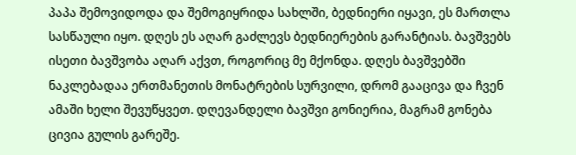პაპა შემოვიდოდა და შემოგიყრიდა სახლში, ბედნიერი იყავი, ეს მართლა სასწაული იყო. დღეს ეს აღარ გაძლევს ბედნიერების გარანტიას. ბავშვებს ისეთი ბავშვობა აღარ აქვთ, როგორიც მე მქონდა. დღეს ბავშვებში ნაკლებადაა ერთმანეთის მონატრების სურვილი, დრომ გააცივა და ჩვენ ამაში ხელი შევუწყვეთ. დღევანდელი ბავშვი გონიერია, მაგრამ გონება ცივია გულის გარეშე.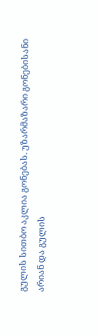გულის სითბო აკლია გონებას. უზარმაზარი გონებისანი არიან და გულის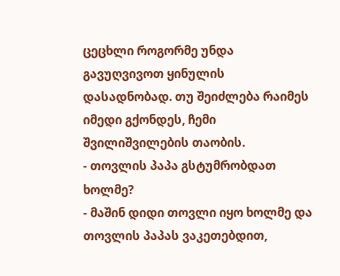ცეცხლი როგორმე უნდა გავუღვივოთ ყინულის დასადნობად. თუ შეიძლება რაიმეს იმედი გქონდეს, ჩემი შვილიშვილების თაობის.
- თოვლის პაპა გსტუმრობდათ ხოლმე?
- მაშინ დიდი თოვლი იყო ხოლმე და თოვლის პაპას ვაკეთებდით,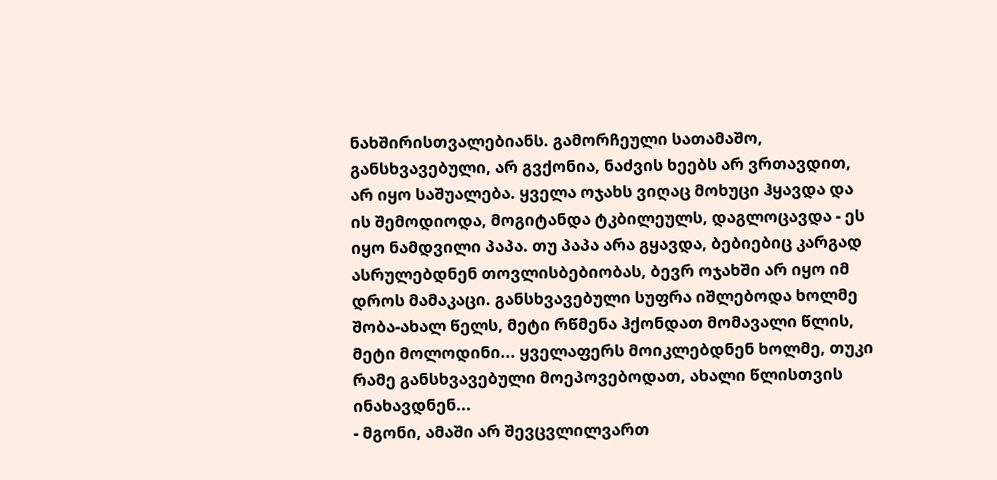ნახშირისთვალებიანს. გამორჩეული სათამაშო, განსხვავებული, არ გვქონია, ნაძვის ხეებს არ ვრთავდით, არ იყო საშუალება. ყველა ოჯახს ვიღაც მოხუცი ჰყავდა და ის შემოდიოდა, მოგიტანდა ტკბილეულს, დაგლოცავდა - ეს იყო ნამდვილი პაპა. თუ პაპა არა გყავდა, ბებიებიც კარგად ასრულებდნენ თოვლისბებიობას, ბევრ ოჯახში არ იყო იმ დროს მამაკაცი. განსხვავებული სუფრა იშლებოდა ხოლმე შობა-ახალ წელს, მეტი რწმენა ჰქონდათ მომავალი წლის, მეტი მოლოდინი... ყველაფერს მოიკლებდნენ ხოლმე, თუკი რამე განსხვავებული მოეპოვებოდათ, ახალი წლისთვის ინახავდნენ...
- მგონი, ამაში არ შევცვლილვართ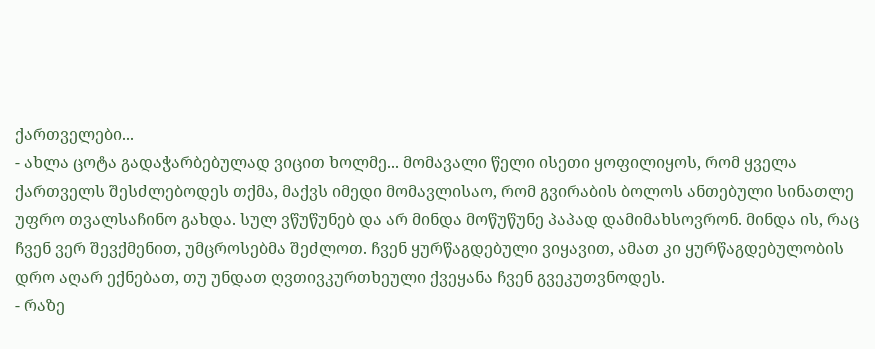ქართველები...
- ახლა ცოტა გადაჭარბებულად ვიცით ხოლმე... მომავალი წელი ისეთი ყოფილიყოს, რომ ყველა ქართველს შესძლებოდეს თქმა, მაქვს იმედი მომავლისაო, რომ გვირაბის ბოლოს ანთებული სინათლე უფრო თვალსაჩინო გახდა. სულ ვწუწუნებ და არ მინდა მოწუწუნე პაპად დამიმახსოვრონ. მინდა ის, რაც ჩვენ ვერ შევქმენით, უმცროსებმა შეძლოთ. ჩვენ ყურწაგდებული ვიყავით, ამათ კი ყურწაგდებულობის დრო აღარ ექნებათ, თუ უნდათ ღვთივკურთხეული ქვეყანა ჩვენ გვეკუთვნოდეს.
- რაზე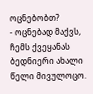ოცნებობთ?
- ოცნებად მაქვს, ჩემს ქვეყანას ბედნიერი ახალი წელი მივულოცო.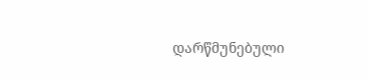დარწმუნებული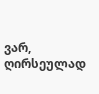ვარ, ღირსეულად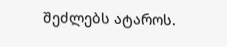შეძლებს ატაროს.